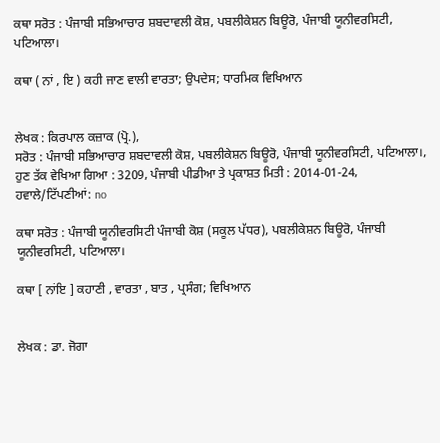ਕਥਾ ਸਰੋਤ : ਪੰਜਾਬੀ ਸਭਿਆਚਾਰ ਸ਼ਬਦਾਵਲੀ ਕੋਸ਼, ਪਬਲੀਕੇਸ਼ਨ ਬਿਊਰੋ, ਪੰਜਾਬੀ ਯੂਨੀਵਰਸਿਟੀ, ਪਟਿਆਲਾ।

ਕਥਾ ( ਨਾਂ , ਇ ) ਕਹੀ ਜਾਣ ਵਾਲੀ ਵਾਰਤਾ; ਉਪਦੇਸ; ਧਾਰਮਿਕ ਵਿਖਿਆਨ


ਲੇਖਕ : ਕਿਰਪਾਲ ਕਜ਼ਾਕ (ਪ੍ਰੋ.),
ਸਰੋਤ : ਪੰਜਾਬੀ ਸਭਿਆਚਾਰ ਸ਼ਬਦਾਵਲੀ ਕੋਸ਼, ਪਬਲੀਕੇਸ਼ਨ ਬਿਊਰੋ, ਪੰਜਾਬੀ ਯੂਨੀਵਰਸਿਟੀ, ਪਟਿਆਲਾ।, ਹੁਣ ਤੱਕ ਵੇਖਿਆ ਗਿਆ : 3209, ਪੰਜਾਬੀ ਪੀਡੀਆ ਤੇ ਪ੍ਰਕਾਸ਼ਤ ਮਿਤੀ : 2014-01-24, ਹਵਾਲੇ/ਟਿੱਪਣੀਆਂ: no

ਕਥਾ ਸਰੋਤ : ਪੰਜਾਬੀ ਯੂਨੀਵਰਸਿਟੀ ਪੰਜਾਬੀ ਕੋਸ਼ (ਸਕੂਲ ਪੱਧਰ), ਪਬਲੀਕੇਸ਼ਨ ਬਿਊਰੋ, ਪੰਜਾਬੀ ਯੂਨੀਵਰਸਿਟੀ, ਪਟਿਆਲਾ।

ਕਥਾ [ ਨਾਂਇ ] ਕਹਾਣੀ , ਵਾਰਤਾ , ਬਾਤ , ਪ੍ਰਸੰਗ; ਵਿਖਿਆਨ


ਲੇਖਕ : ਡਾ. ਜੋਗਾ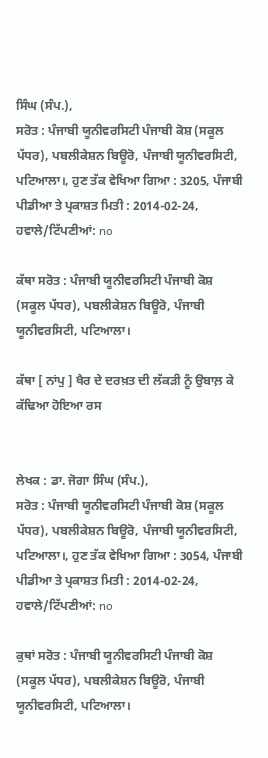ਸਿੰਘ (ਸੰਪ.),
ਸਰੋਤ : ਪੰਜਾਬੀ ਯੂਨੀਵਰਸਿਟੀ ਪੰਜਾਬੀ ਕੋਸ਼ (ਸਕੂਲ ਪੱਧਰ), ਪਬਲੀਕੇਸ਼ਨ ਬਿਊਰੋ, ਪੰਜਾਬੀ ਯੂਨੀਵਰਸਿਟੀ, ਪਟਿਆਲਾ।, ਹੁਣ ਤੱਕ ਵੇਖਿਆ ਗਿਆ : 3205, ਪੰਜਾਬੀ ਪੀਡੀਆ ਤੇ ਪ੍ਰਕਾਸ਼ਤ ਮਿਤੀ : 2014-02-24, ਹਵਾਲੇ/ਟਿੱਪਣੀਆਂ: no

ਕੱਥਾ ਸਰੋਤ : ਪੰਜਾਬੀ ਯੂਨੀਵਰਸਿਟੀ ਪੰਜਾਬੀ ਕੋਸ਼ (ਸਕੂਲ ਪੱਧਰ), ਪਬਲੀਕੇਸ਼ਨ ਬਿਊਰੋ, ਪੰਜਾਬੀ ਯੂਨੀਵਰਸਿਟੀ, ਪਟਿਆਲਾ।

ਕੱਥਾ [ ਨਾਂਪੁ ] ਖੈਰ ਦੇ ਦਰਖ਼ਤ ਦੀ ਲੱਕੜੀ ਨੂੰ ਉਬਾਲ਼ ਕੇ ਕੱਢਿਆ ਹੋਇਆ ਰਸ


ਲੇਖਕ : ਡਾ. ਜੋਗਾ ਸਿੰਘ (ਸੰਪ.),
ਸਰੋਤ : ਪੰਜਾਬੀ ਯੂਨੀਵਰਸਿਟੀ ਪੰਜਾਬੀ ਕੋਸ਼ (ਸਕੂਲ ਪੱਧਰ), ਪਬਲੀਕੇਸ਼ਨ ਬਿਊਰੋ, ਪੰਜਾਬੀ ਯੂਨੀਵਰਸਿਟੀ, ਪਟਿਆਲਾ।, ਹੁਣ ਤੱਕ ਵੇਖਿਆ ਗਿਆ : 3054, ਪੰਜਾਬੀ ਪੀਡੀਆ ਤੇ ਪ੍ਰਕਾਸ਼ਤ ਮਿਤੀ : 2014-02-24, ਹਵਾਲੇ/ਟਿੱਪਣੀਆਂ: no

ਕੁਥਾਂ ਸਰੋਤ : ਪੰਜਾਬੀ ਯੂਨੀਵਰਸਿਟੀ ਪੰਜਾਬੀ ਕੋਸ਼ (ਸਕੂਲ ਪੱਧਰ), ਪਬਲੀਕੇਸ਼ਨ ਬਿਊਰੋ, ਪੰਜਾਬੀ ਯੂਨੀਵਰਸਿਟੀ, ਪਟਿਆਲਾ।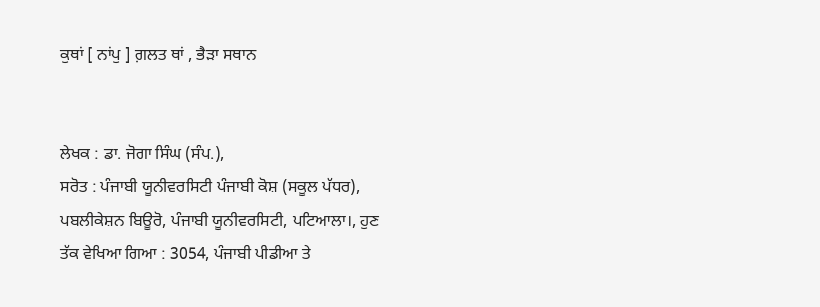ਕੁਥਾਂ [ ਨਾਂਪੁ ] ਗ਼ਲਤ ਥਾਂ , ਭੈੜਾ ਸਥਾਨ


ਲੇਖਕ : ਡਾ. ਜੋਗਾ ਸਿੰਘ (ਸੰਪ.),
ਸਰੋਤ : ਪੰਜਾਬੀ ਯੂਨੀਵਰਸਿਟੀ ਪੰਜਾਬੀ ਕੋਸ਼ (ਸਕੂਲ ਪੱਧਰ), ਪਬਲੀਕੇਸ਼ਨ ਬਿਊਰੋ, ਪੰਜਾਬੀ ਯੂਨੀਵਰਸਿਟੀ, ਪਟਿਆਲਾ।, ਹੁਣ ਤੱਕ ਵੇਖਿਆ ਗਿਆ : 3054, ਪੰਜਾਬੀ ਪੀਡੀਆ ਤੇ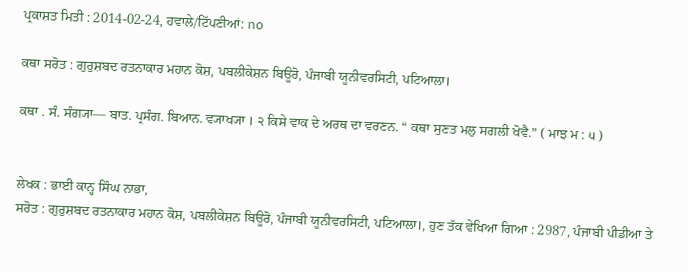ਪ੍ਰਕਾਸ਼ਤ ਮਿਤੀ : 2014-02-24, ਹਵਾਲੇ/ਟਿੱਪਣੀਆਂ: no

ਕਥਾ ਸਰੋਤ : ਗੁਰੁਸ਼ਬਦ ਰਤਨਾਕਾਰ ਮਹਾਨ ਕੋਸ਼, ਪਬਲੀਕੇਸ਼ਨ ਬਿਊਰੋ, ਪੰਜਾਬੀ ਯੂਨੀਵਰਸਿਟੀ, ਪਟਿਆਲਾ।

ਕਥਾ . ਸੰ. ਸੰਗ੍ਯਾ— ਬਾਤ. ਪ੍ਰਸੰਗ. ਬਿਆਨ. ਵ੍ਯਾਖ੍ਯਾ । ੨ ਕਿਸੇ ਵਾਕ ਦੇ ਅਰਥ ਦਾ ਵਰਣਨ. “ ਕਥਾ ਸੁਣਤ ਮਲੁ ਸਗਲੀ ਖੋਵੈ.” ( ਮਾਝ ਮ : ੫ )


ਲੇਖਕ : ਭਾਈ ਕਾਨ੍ਹ ਸਿੰਘ ਨਾਭਾ,
ਸਰੋਤ : ਗੁਰੁਸ਼ਬਦ ਰਤਨਾਕਾਰ ਮਹਾਨ ਕੋਸ਼, ਪਬਲੀਕੇਸ਼ਨ ਬਿਊਰੋ, ਪੰਜਾਬੀ ਯੂਨੀਵਰਸਿਟੀ, ਪਟਿਆਲਾ।, ਹੁਣ ਤੱਕ ਵੇਖਿਆ ਗਿਆ : 2987, ਪੰਜਾਬੀ ਪੀਡੀਆ ਤੇ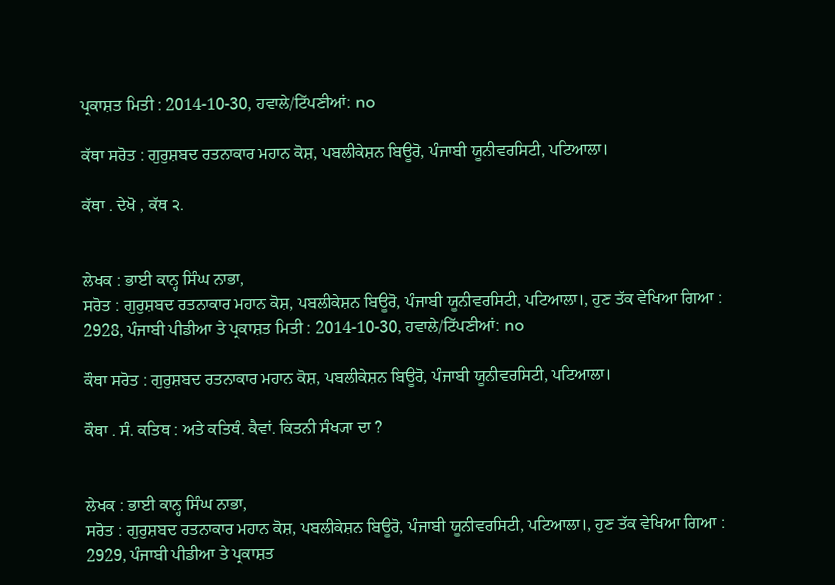ਪ੍ਰਕਾਸ਼ਤ ਮਿਤੀ : 2014-10-30, ਹਵਾਲੇ/ਟਿੱਪਣੀਆਂ: no

ਕੱਥਾ ਸਰੋਤ : ਗੁਰੁਸ਼ਬਦ ਰਤਨਾਕਾਰ ਮਹਾਨ ਕੋਸ਼, ਪਬਲੀਕੇਸ਼ਨ ਬਿਊਰੋ, ਪੰਜਾਬੀ ਯੂਨੀਵਰਸਿਟੀ, ਪਟਿਆਲਾ।

ਕੱਥਾ . ਦੇਖੋ , ਕੱਥ ੨.


ਲੇਖਕ : ਭਾਈ ਕਾਨ੍ਹ ਸਿੰਘ ਨਾਭਾ,
ਸਰੋਤ : ਗੁਰੁਸ਼ਬਦ ਰਤਨਾਕਾਰ ਮਹਾਨ ਕੋਸ਼, ਪਬਲੀਕੇਸ਼ਨ ਬਿਊਰੋ, ਪੰਜਾਬੀ ਯੂਨੀਵਰਸਿਟੀ, ਪਟਿਆਲਾ।, ਹੁਣ ਤੱਕ ਵੇਖਿਆ ਗਿਆ : 2928, ਪੰਜਾਬੀ ਪੀਡੀਆ ਤੇ ਪ੍ਰਕਾਸ਼ਤ ਮਿਤੀ : 2014-10-30, ਹਵਾਲੇ/ਟਿੱਪਣੀਆਂ: no

ਕੌਥਾ ਸਰੋਤ : ਗੁਰੁਸ਼ਬਦ ਰਤਨਾਕਾਰ ਮਹਾਨ ਕੋਸ਼, ਪਬਲੀਕੇਸ਼ਨ ਬਿਊਰੋ, ਪੰਜਾਬੀ ਯੂਨੀਵਰਸਿਟੀ, ਪਟਿਆਲਾ।

ਕੌਥਾ . ਸੰ. ਕਤਿਥ : ਅਤੇ ਕਤਿਥੰ. ਕੈਵਾਂ. ਕਿਤਨੀ ਸੰਖ੍ਯਾ ਦਾ ?


ਲੇਖਕ : ਭਾਈ ਕਾਨ੍ਹ ਸਿੰਘ ਨਾਭਾ,
ਸਰੋਤ : ਗੁਰੁਸ਼ਬਦ ਰਤਨਾਕਾਰ ਮਹਾਨ ਕੋਸ਼, ਪਬਲੀਕੇਸ਼ਨ ਬਿਊਰੋ, ਪੰਜਾਬੀ ਯੂਨੀਵਰਸਿਟੀ, ਪਟਿਆਲਾ।, ਹੁਣ ਤੱਕ ਵੇਖਿਆ ਗਿਆ : 2929, ਪੰਜਾਬੀ ਪੀਡੀਆ ਤੇ ਪ੍ਰਕਾਸ਼ਤ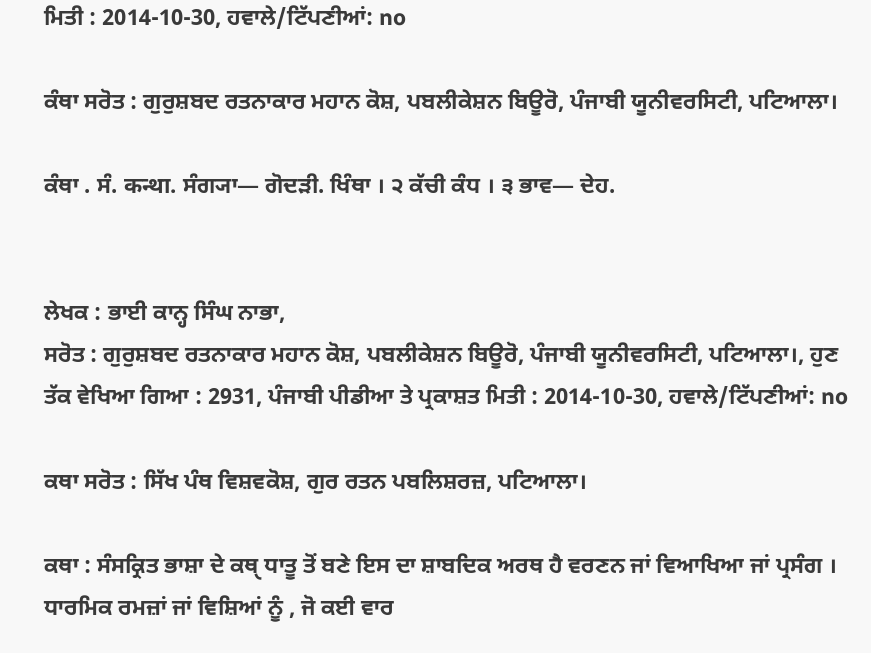ਮਿਤੀ : 2014-10-30, ਹਵਾਲੇ/ਟਿੱਪਣੀਆਂ: no

ਕੰਥਾ ਸਰੋਤ : ਗੁਰੁਸ਼ਬਦ ਰਤਨਾਕਾਰ ਮਹਾਨ ਕੋਸ਼, ਪਬਲੀਕੇਸ਼ਨ ਬਿਊਰੋ, ਪੰਜਾਬੀ ਯੂਨੀਵਰਸਿਟੀ, ਪਟਿਆਲਾ।

ਕੰਥਾ . ਸੰ. कन्था. ਸੰਗ੍ਯਾ— ਗੋਦੜੀ. ਖਿੰਥਾ । ੨ ਕੱਚੀ ਕੰਧ । ੩ ਭਾਵ— ਦੇਹ.


ਲੇਖਕ : ਭਾਈ ਕਾਨ੍ਹ ਸਿੰਘ ਨਾਭਾ,
ਸਰੋਤ : ਗੁਰੁਸ਼ਬਦ ਰਤਨਾਕਾਰ ਮਹਾਨ ਕੋਸ਼, ਪਬਲੀਕੇਸ਼ਨ ਬਿਊਰੋ, ਪੰਜਾਬੀ ਯੂਨੀਵਰਸਿਟੀ, ਪਟਿਆਲਾ।, ਹੁਣ ਤੱਕ ਵੇਖਿਆ ਗਿਆ : 2931, ਪੰਜਾਬੀ ਪੀਡੀਆ ਤੇ ਪ੍ਰਕਾਸ਼ਤ ਮਿਤੀ : 2014-10-30, ਹਵਾਲੇ/ਟਿੱਪਣੀਆਂ: no

ਕਥਾ ਸਰੋਤ : ਸਿੱਖ ਪੰਥ ਵਿਸ਼ਵਕੋਸ਼, ਗੁਰ ਰਤਨ ਪਬਲਿਸ਼ਰਜ਼, ਪਟਿਆਲਾ।

ਕਥਾ : ਸੰਸਕ੍ਰਿਤ ਭਾਸ਼ਾ ਦੇ ਕਥੑ ਧਾਤੂ ਤੋਂ ਬਣੇ ਇਸ ਦਾ ਸ਼ਾਬਦਿਕ ਅਰਥ ਹੈ ਵਰਣਨ ਜਾਂ ਵਿਆਖਿਆ ਜਾਂ ਪ੍ਰਸੰਗ । ਧਾਰਮਿਕ ਰਮਜ਼ਾਂ ਜਾਂ ਵਿਸ਼ਿਆਂ ਨੂੰ , ਜੋ ਕਈ ਵਾਰ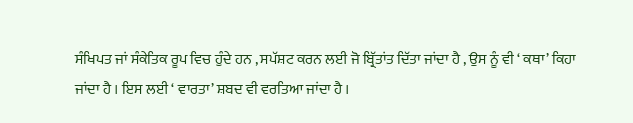ਸੰਖਿਪਤ ਜਾਂ ਸੰਕੇਤਿਕ ਰੂਪ ਵਿਚ ਹੁੰਦੇ ਹਨ , ਸਪੱਸ਼ਟ ਕਰਨ ਲਈ ਜੋ ਬ੍ਰਿੱਤਾਂਤ ਦਿੱਤਾ ਜਾਂਦਾ ਹੈ , ਉਸ ਨੂੰ ਵੀ ‘ ਕਥਾ’ ਕਿਹਾ ਜਾਂਦਾ ਹੈ । ਇਸ ਲਈ ‘ ਵਾਰਤਾ’ ਸ਼ਬਦ ਵੀ ਵਰਤਿਆ ਜਾਂਦਾ ਹੈ ।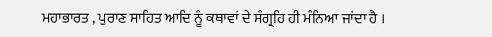ਮਹਾਭਾਰਤ , ਪੁਰਾਣ ਸਾਹਿਤ ਆਦਿ ਨੂੰ ਕਥਾਵਾਂ ਦੇ ਸੰਗ੍ਰਹਿ ਹੀ ਮੰਨਿਆ ਜਾਂਦਾ ਹੈ ।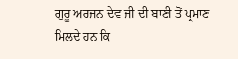ਗੁਰੂ ਅਰਜਨ ਦੇਵ ਜੀ ਦੀ ਬਾਣੀ ਤੋਂ ਪ੍ਰਮਾਣ ਮਿਲਦੇ ਹਨ ਕਿ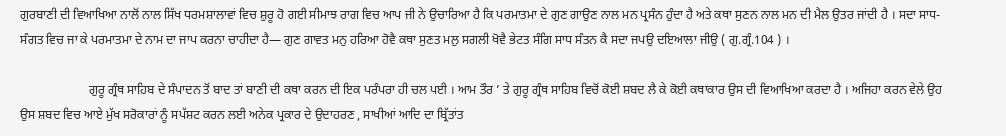ਗੁਰਬਾਣੀ ਦੀ ਵਿਆਖਿਆ ਨਾਲੋਂ ਨਾਲ ਸਿੱਖ ਧਰਮਸ਼ਾਲਾਵਾਂ ਵਿਚ ਸ਼ੁਰੂ ਹੋ ਗਈ ਸੀਮਾਝ ਰਾਗ ਵਿਚ ਆਪ ਜੀ ਨੇ ਉਚਾਰਿਆ ਹੈ ਕਿ ਪਰਮਾਤਮਾ ਦੇ ਗੁਣ ਗਾਉਣ ਨਾਲ ਮਨ ਪ੍ਰਸੰਨ ਹੁੰਦਾ ਹੈ ਅਤੇ ਕਥਾ ਸੁਣਨ ਨਾਲ ਮਨ ਦੀ ਮੈਲ ਉਤਰ ਜਾਂਦੀ ਹੈ । ਸਦਾ ਸਾਧ-ਸੰਗਤ ਵਿਚ ਜਾ ਕੇ ਪਰਮਾਤਮਾ ਦੇ ਨਾਮ ਦਾ ਜਾਪ ਕਰਨਾ ਚਾਹੀਦਾ ਹੈ— ਗੁਣ ਗਾਵਤ ਮਨੁ ਹਰਿਆ ਹੋਵੈ ਕਥਾ ਸੁਣਤ ਮਲੁ ਸਗਲੀ ਖੋਵੈ ਭੇਟਤ ਸੰਗਿ ਸਾਧ ਸੰਤਨ ਕੈ ਸਦਾ ਜਪਉ ਦਇਆਲਾ ਜੀਉ ( ਗੁ.ਗ੍ਰੰ.104 ) ।

                      ਗੁਰੂ ਗ੍ਰੰਥ ਸਾਹਿਬ ਦੇ ਸੰਪਾਦਨ ਤੋਂ ਬਾਦ ਤਾਂ ਬਾਣੀ ਦੀ ਕਥਾ ਕਰਨ ਦੀ ਇਕ ਪਰੰਪਰਾ ਹੀ ਚਲ ਪਈ । ਆਮ ਤੌਰ ’ ਤੇ ਗੁਰੂ ਗ੍ਰੰਥ ਸਾਹਿਬ ਵਿਚੋਂ ਕੋਈ ਸ਼ਬਦ ਲੈ ਕੇ ਕੋਈ ਕਥਾਕਾਰ ਉਸ ਦੀ ਵਿਆਖਿਆ ਕਰਦਾ ਹੈ । ਅਜਿਹਾ ਕਰਨ ਵੇਲੇ ਉਹ ਉਸ ਸ਼ਬਦ ਵਿਚ ਆਏ ਮੁੱਖ ਸਰੋਕਾਰਾਂ ਨੂੰ ਸਪੱਸ਼ਟ ਕਰਨ ਲਈ ਅਨੇਕ ਪ੍ਰਕਾਰ ਦੇ ਉਦਾਹਰਣ , ਸਾਖੀਆਂ ਆਦਿ ਦਾ ਬ੍ਰਿੱਤਾਂਤ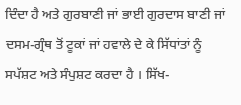ਦਿੰਦਾ ਹੈ ਅਤੇ ਗੁਰਬਾਣੀ ਜਾਂ ਭਾਈ ਗੁਰਦਾਸ ਬਾਣੀ ਜਾਂ ਦਸਮ-ਗ੍ਰੰਥ ਤੋਂ ਟੂਕਾਂ ਜਾਂ ਹਵਾਲੇ ਦੇ ਕੇ ਸਿੱਧਾਂਤਾਂ ਨੂੰ ਸਪੱਸ਼ਟ ਅਤੇ ਸੰਪੁਸ਼ਟ ਕਰਦਾ ਹੈ । ਸਿੱਖ-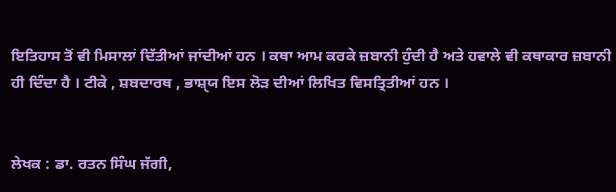ਇਤਿਹਾਸ ਤੋਂ ਵੀ ਮਿਸਾਲਾਂ ਦਿੱਤੀਆਂ ਜਾਂਦੀਆਂ ਹਨ । ਕਥਾ ਆਮ ਕਰਕੇ ਜ਼ਬਾਨੀ ਹੁੰਦੀ ਹੈ ਅਤੇ ਹਵਾਲੇ ਵੀ ਕਥਾਕਾਰ ਜ਼ਬਾਨੀ ਹੀ ਦਿੰਦਾ ਹੈ । ਟੀਕੇ , ਸ਼ਬਦਾਰਥ , ਭਾਸ਼ੑਯ ਇਸ ਲੋੜ ਦੀਆਂ ਲਿਖਿਤ ਵਿਸਤ੍ਰਿਤੀਆਂ ਹਨ ।


ਲੇਖਕ : ਡਾ. ਰਤਨ ਸਿੰਘ ਜੱਗੀ,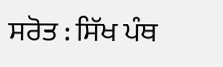ਸਰੋਤ : ਸਿੱਖ ਪੰਥ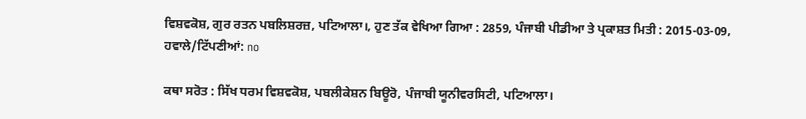ਵਿਸ਼ਵਕੋਸ਼, ਗੁਰ ਰਤਨ ਪਬਲਿਸ਼ਰਜ਼, ਪਟਿਆਲਾ।, ਹੁਣ ਤੱਕ ਵੇਖਿਆ ਗਿਆ : 2859, ਪੰਜਾਬੀ ਪੀਡੀਆ ਤੇ ਪ੍ਰਕਾਸ਼ਤ ਮਿਤੀ : 2015-03-09, ਹਵਾਲੇ/ਟਿੱਪਣੀਆਂ: no

ਕਥਾ ਸਰੋਤ : ਸਿੱਖ ਧਰਮ ਵਿਸ਼ਵਕੋਸ਼, ਪਬਲੀਕੇਸ਼ਨ ਬਿਊਰੋ, ਪੰਜਾਬੀ ਯੂਨੀਵਰਸਿਟੀ, ਪਟਿਆਲਾ।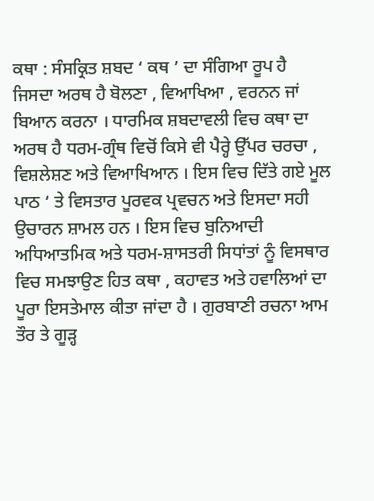ਕਥਾ : ਸੰਸਕ੍ਰਿਤ ਸ਼ਬਦ ‘ ਕਥ ’ ਦਾ ਸੰਗਿਆ ਰੂਪ ਹੈ ਜਿਸਦਾ ਅਰਥ ਹੈ ਬੋਲਣਾ , ਵਿਆਖਿਆ , ਵਰਨਨ ਜਾਂ ਬਿਆਨ ਕਰਨਾ । ਧਾਰਮਿਕ ਸ਼ਬਦਾਵਲੀ ਵਿਚ ਕਥਾ ਦਾ ਅਰਥ ਹੈ ਧਰਮ-ਗ੍ਰੰਥ ਵਿਚੋਂ ਕਿਸੇ ਵੀ ਪੈਰ੍ਹੇ ਉੱਪਰ ਚਰਚਾ , ਵਿਸ਼ਲੇਸ਼ਣ ਅਤੇ ਵਿਆਖਿਆਨ । ਇਸ ਵਿਚ ਦਿੱਤੇ ਗਏ ਮੂਲ ਪਾਠ ‘ ਤੇ ਵਿਸਤਾਰ ਪੂਰਵਕ ਪ੍ਰਵਚਨ ਅਤੇ ਇਸਦਾ ਸਹੀ ਉਚਾਰਨ ਸ਼ਾਮਲ ਹਨ । ਇਸ ਵਿਚ ਬੁਨਿਆਦੀ ਅਧਿਆਤਮਿਕ ਅਤੇ ਧਰਮ-ਸ਼ਾਸਤਰੀ ਸਿਧਾਂਤਾਂ ਨੂੰ ਵਿਸਥਾਰ ਵਿਚ ਸਮਝਾਉਣ ਹਿਤ ਕਥਾ , ਕਹਾਵਤ ਅਤੇ ਹਵਾਲਿਆਂ ਦਾ ਪੂਰਾ ਇਸਤੇਮਾਲ ਕੀਤਾ ਜਾਂਦਾ ਹੈ । ਗੁਰਬਾਣੀ ਰਚਨਾ ਆਮ ਤੌਰ ਤੇ ਗੂੜ੍ਹ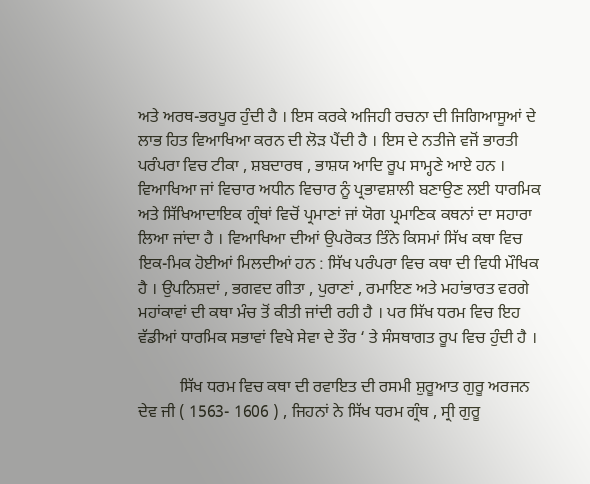ਅਤੇ ਅਰਥ-ਭਰਪੂਰ ਹੁੰਦੀ ਹੈ । ਇਸ ਕਰਕੇ ਅਜਿਹੀ ਰਚਨਾ ਦੀ ਜਿਗਿਆਸੂਆਂ ਦੇ ਲਾਭ ਹਿਤ ਵਿਆਖਿਆ ਕਰਨ ਦੀ ਲੋੜ ਪੈਂਦੀ ਹੈ । ਇਸ ਦੇ ਨਤੀਜੇ ਵਜੋਂ ਭਾਰਤੀ ਪਰੰਪਰਾ ਵਿਚ ਟੀਕਾ , ਸ਼ਬਦਾਰਥ , ਭਾਸ਼ਯ ਆਦਿ ਰੂਪ ਸਾਮ੍ਹਣੇ ਆਏ ਹਨ । ਵਿਆਖਿਆ ਜਾਂ ਵਿਚਾਰ ਅਧੀਨ ਵਿਚਾਰ ਨੂੰ ਪ੍ਰਭਾਵਸ਼ਾਲੀ ਬਣਾਉਣ ਲਈ ਧਾਰਮਿਕ ਅਤੇ ਸਿੱਖਿਆਦਾਇਕ ਗ੍ਰੰਥਾਂ ਵਿਚੋਂ ਪ੍ਰਮਾਣਾਂ ਜਾਂ ਯੋਗ ਪ੍ਰਮਾਣਿਕ ਕਥਨਾਂ ਦਾ ਸਹਾਰਾ ਲਿਆ ਜਾਂਦਾ ਹੈ । ਵਿਆਖਿਆ ਦੀਆਂ ਉਪਰੋਕਤ ਤਿੰਨੇ ਕਿਸਮਾਂ ਸਿੱਖ ਕਥਾ ਵਿਚ ਇਕ-ਮਿਕ ਹੋਈਆਂ ਮਿਲਦੀਆਂ ਹਨ : ਸਿੱਖ ਪਰੰਪਰਾ ਵਿਚ ਕਥਾ ਦੀ ਵਿਧੀ ਮੌਖਿਕ ਹੈ । ਉਪਨਿਸ਼ਦਾਂ , ਭਗਵਦ ਗੀਤਾ , ਪੁਰਾਣਾਂ , ਰਮਾਇਣ ਅਤੇ ਮਹਾਂਭਾਰਤ ਵਰਗੇ ਮਹਾਂਕਾਵਾਂ ਦੀ ਕਥਾ ਮੰਚ ਤੋਂ ਕੀਤੀ ਜਾਂਦੀ ਰਹੀ ਹੈ । ਪਰ ਸਿੱਖ ਧਰਮ ਵਿਚ ਇਹ ਵੱਡੀਆਂ ਧਾਰਮਿਕ ਸਭਾਵਾਂ ਵਿਖੇ ਸੇਵਾ ਦੇ ਤੌਰ ‘ ਤੇ ਸੰਸਥਾਗਤ ਰੂਪ ਵਿਚ ਹੁੰਦੀ ਹੈ ।

          ਸਿੱਖ ਧਰਮ ਵਿਚ ਕਥਾ ਦੀ ਰਵਾਇਤ ਦੀ ਰਸਮੀ ਸ਼ੁਰੂਆਤ ਗੁਰੂ ਅਰਜਨ ਦੇਵ ਜੀ ( 1563- 1606 ) , ਜਿਹਨਾਂ ਨੇ ਸਿੱਖ ਧਰਮ ਗ੍ਰੰਥ , ਸ੍ਰੀ ਗੁਰੂ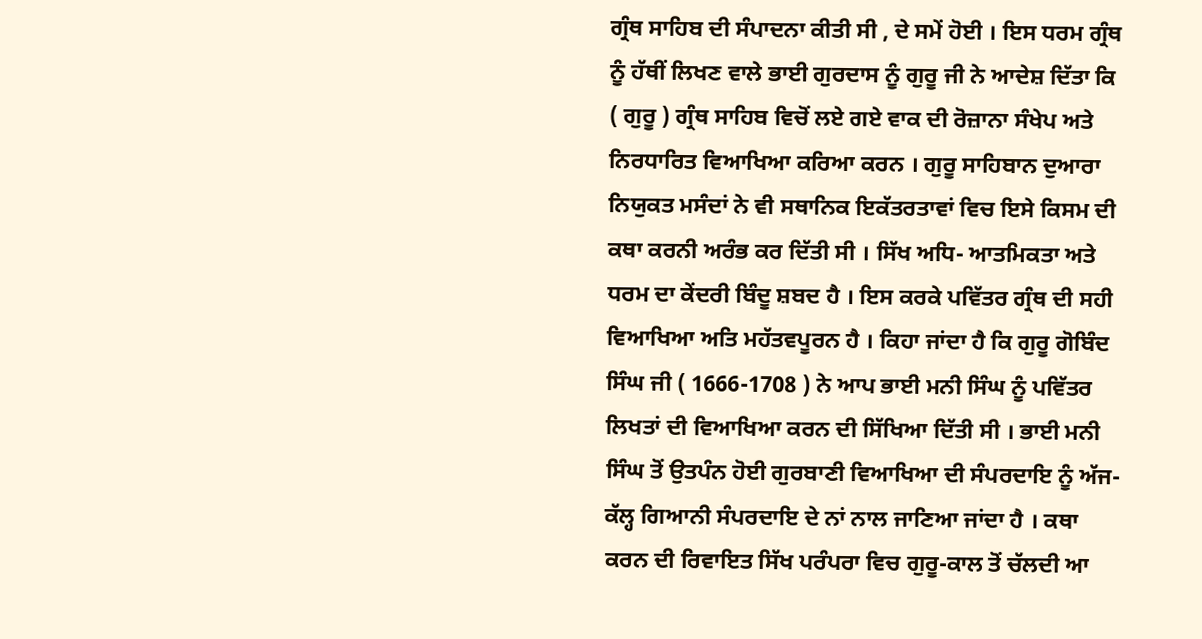ਗ੍ਰੰਥ ਸਾਹਿਬ ਦੀ ਸੰਪਾਦਨਾ ਕੀਤੀ ਸੀ , ਦੇ ਸਮੇਂ ਹੋਈ । ਇਸ ਧਰਮ ਗ੍ਰੰਥ ਨੂੰ ਹੱਥੀਂ ਲਿਖਣ ਵਾਲੇ ਭਾਈ ਗੁਰਦਾਸ ਨੂੰ ਗੁਰੂ ਜੀ ਨੇ ਆਦੇਸ਼ ਦਿੱਤਾ ਕਿ ( ਗੁਰੂ ) ਗ੍ਰੰਥ ਸਾਹਿਬ ਵਿਚੋਂ ਲਏ ਗਏ ਵਾਕ ਦੀ ਰੋਜ਼ਾਨਾ ਸੰਖੇਪ ਅਤੇ ਨਿਰਧਾਰਿਤ ਵਿਆਖਿਆ ਕਰਿਆ ਕਰਨ । ਗੁਰੂ ਸਾਹਿਬਾਨ ਦੁਆਰਾ ਨਿਯੁਕਤ ਮਸੰਦਾਂ ਨੇ ਵੀ ਸਥਾਨਿਕ ਇਕੱਤਰਤਾਵਾਂ ਵਿਚ ਇਸੇ ਕਿਸਮ ਦੀ ਕਥਾ ਕਰਨੀ ਅਰੰਭ ਕਰ ਦਿੱਤੀ ਸੀ । ਸਿੱਖ ਅਧਿ- ਆਤਮਿਕਤਾ ਅਤੇ ਧਰਮ ਦਾ ਕੇਂਦਰੀ ਬਿੰਦੂ ਸ਼ਬਦ ਹੈ । ਇਸ ਕਰਕੇ ਪਵਿੱਤਰ ਗ੍ਰੰਥ ਦੀ ਸਹੀ ਵਿਆਖਿਆ ਅਤਿ ਮਹੱਤਵਪੂਰਨ ਹੈ । ਕਿਹਾ ਜਾਂਦਾ ਹੈ ਕਿ ਗੁਰੂ ਗੋਬਿੰਦ ਸਿੰਘ ਜੀ ( 1666-1708 ) ਨੇ ਆਪ ਭਾਈ ਮਨੀ ਸਿੰਘ ਨੂੰ ਪਵਿੱਤਰ ਲਿਖਤਾਂ ਦੀ ਵਿਆਖਿਆ ਕਰਨ ਦੀ ਸਿੱਖਿਆ ਦਿੱਤੀ ਸੀ । ਭਾਈ ਮਨੀ ਸਿੰਘ ਤੋਂ ਉਤਪੰਨ ਹੋਈ ਗੁਰਬਾਣੀ ਵਿਆਖਿਆ ਦੀ ਸੰਪਰਦਾਇ ਨੂੰ ਅੱਜ-ਕੱਲ੍ਹ ਗਿਆਨੀ ਸੰਪਰਦਾਇ ਦੇ ਨਾਂ ਨਾਲ ਜਾਣਿਆ ਜਾਂਦਾ ਹੈ । ਕਥਾ ਕਰਨ ਦੀ ਰਿਵਾਇਤ ਸਿੱਖ ਪਰੰਪਰਾ ਵਿਚ ਗੁਰੂ-ਕਾਲ ਤੋਂ ਚੱਲਦੀ ਆ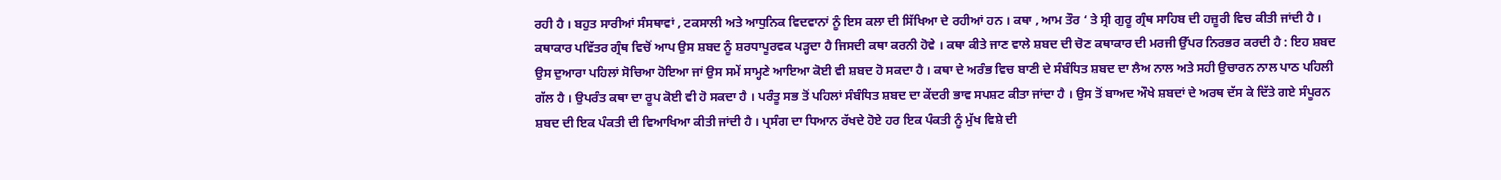ਰਹੀ ਹੈ । ਬਹੁਤ ਸਾਰੀਆਂ ਸੰਸਥਾਵਾਂ , ਟਕਸਾਲੀ ਅਤੇ ਆਧੁਨਿਕ ਵਿਦਵਾਨਾਂ ਨੂੰ ਇਸ ਕਲਾ ਦੀ ਸਿੱਖਿਆ ਦੇ ਰਹੀਆਂ ਹਨ । ਕਥਾ , ਆਮ ਤੌਰ ‘ ਤੇ ਸ੍ਰੀ ਗੁਰੂ ਗ੍ਰੰਥ ਸਾਹਿਬ ਦੀ ਹਜ਼ੂਰੀ ਵਿਚ ਕੀਤੀ ਜਾਂਦੀ ਹੈ । ਕਥਾਕਾਰ ਪਵਿੱਤਰ ਗ੍ਰੰਥ ਵਿਚੋਂ ਆਪ ਉਸ ਸ਼ਬਦ ਨੂੰ ਸ਼ਰਧਾਪੂਰਵਕ ਪੜ੍ਹਦਾ ਹੈ ਜਿਸਦੀ ਕਥਾ ਕਰਨੀ ਹੋਵੇ । ਕਥਾ ਕੀਤੇ ਜਾਣ ਵਾਲੇ ਸ਼ਬਦ ਦੀ ਚੋਣ ਕਥਾਕਾਰ ਦੀ ਮਰਜੀ ਉੱਪਰ ਨਿਰਭਰ ਕਰਦੀ ਹੈ : ਇਹ ਸ਼ਬਦ ਉਸ ਦੁਆਰਾ ਪਹਿਲਾਂ ਸੋਚਿਆ ਹੋਇਆ ਜਾਂ ਉਸ ਸਮੇਂ ਸਾਮ੍ਹਣੇ ਆਇਆ ਕੋਈ ਵੀ ਸ਼ਬਦ ਹੋ ਸਕਦਾ ਹੈ । ਕਥਾ ਦੇ ਅਰੰਭ ਵਿਚ ਬਾਣੀ ਦੇ ਸੰਬੰਧਿਤ ਸ਼ਬਦ ਦਾ ਲੈਅ ਨਾਲ ਅਤੇ ਸਹੀ ਉਚਾਰਨ ਨਾਲ ਪਾਠ ਪਹਿਲੀ ਗੱਲ ਹੈ । ਉਪਰੰਤ ਕਥਾ ਦਾ ਰੂਪ ਕੋਈ ਵੀ ਹੋ ਸਕਦਾ ਹੈ । ਪਰੰਤੂ ਸਭ ਤੋਂ ਪਹਿਲਾਂ ਸੰਬੰਧਿਤ ਸ਼ਬਦ ਦਾ ਕੇਂਦਰੀ ਭਾਵ ਸਪਸ਼ਟ ਕੀਤਾ ਜਾਂਦਾ ਹੈ । ਉਸ ਤੋਂ ਬਾਅਦ ਔਖੇ ਸ਼ਬਦਾਂ ਦੇ ਅਰਥ ਦੱਸ ਕੇ ਦਿੱਤੇ ਗਏ ਸੰਪੂਰਨ ਸ਼ਬਦ ਦੀ ਇਕ ਪੰਕਤੀ ਦੀ ਵਿਆਖਿਆ ਕੀਤੀ ਜਾਂਦੀ ਹੈ । ਪ੍ਰਸੰਗ ਦਾ ਧਿਆਨ ਰੱਖਦੇ ਹੋਏ ਹਰ ਇਕ ਪੰਕਤੀ ਨੂੰ ਮੁੱਖ ਵਿਸ਼ੇ ਦੀ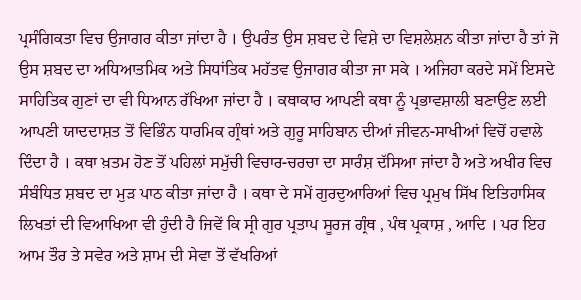ਪ੍ਰਸੰਗਿਕਤਾ ਵਿਚ ਉਜਾਗਰ ਕੀਤਾ ਜਾਂਦਾ ਹੈ । ਉਪਰੰਤ ਉਸ ਸ਼ਬਦ ਦੇ ਵਿਸ਼ੇ ਦਾ ਵਿਸ਼ਲੇਸ਼ਨ ਕੀਤਾ ਜਾਂਦਾ ਹੈ ਤਾਂ ਜੋ ਉਸ ਸ਼ਬਦ ਦਾ ਅਧਿਆਤਮਿਕ ਅਤੇ ਸਿਧਾਂਤਿਕ ਮਹੱਤਵ ਉਜਾਗਰ ਕੀਤਾ ਜਾ ਸਕੇ । ਅਜਿਹਾ ਕਰਦੇ ਸਮੇਂ ਇਸਦੇ ਸਾਹਿਤਿਕ ਗੁਣਾਂ ਦਾ ਵੀ ਧਿਆਨ ਰੱਖਿਆ ਜਾਂਦਾ ਹੈ । ਕਥਾਕਾਰ ਆਪਣੀ ਕਥਾ ਨੂੰ ਪ੍ਰਭਾਵਸ਼ਾਲੀ ਬਣਾਉਣ ਲਈ ਆਪਣੀ ਯਾਦਦਾਸ਼ਤ ਤੋਂ ਵਿਭਿੰਨ ਧਾਰਮਿਕ ਗ੍ਰੰਥਾਂ ਅਤੇ ਗੁਰੂ ਸਾਹਿਬਾਨ ਦੀਆਂ ਜੀਵਨ-ਸਾਖੀਆਂ ਵਿਚੋਂ ਹਵਾਲੇ ਦਿੰਦਾ ਹੈ । ਕਥਾ ਖ਼ਤਮ ਹੋਣ ਤੋਂ ਪਹਿਲਾਂ ਸਮੁੱਚੀ ਵਿਚਾਰ-ਚਰਚਾ ਦਾ ਸਾਰੰਸ਼ ਦੱਸਿਆ ਜਾਂਦਾ ਹੈ ਅਤੇ ਅਖੀਰ ਵਿਚ ਸੰਬੰਧਿਤ ਸ਼ਬਦ ਦਾ ਮੁੜ ਪਾਠ ਕੀਤਾ ਜਾਂਦਾ ਹੈ । ਕਥਾ ਦੇ ਸਮੇਂ ਗੁਰਦੁਆਰਿਆਂ ਵਿਚ ਪ੍ਰਮੁਖ ਸਿੱਖ ਇਤਿਹਾਸਿਕ ਲਿਖਤਾਂ ਦੀ ਵਿਆਖਿਆ ਵੀ ਹੁੰਦੀ ਹੈ ਜਿਵੇਂ ਕਿ ਸ੍ਰੀ ਗੁਰ ਪ੍ਰਤਾਪ ਸੂਰਜ ਗ੍ਰੰਥ , ਪੰਥ ਪ੍ਰਕਾਸ਼ , ਆਦਿ । ਪਰ ਇਹ ਆਮ ਤੌਰ ਤੇ ਸਵੇਰ ਅਤੇ ਸ਼ਾਮ ਦੀ ਸੇਵਾ ਤੋਂ ਵੱਖਰਿਆਂ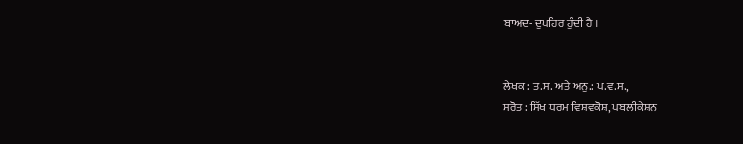ਬਾਅਦ- ਦੁਪਹਿਰ ਹੁੰਦੀ ਹੈ ।


ਲੇਖਕ : ਤ.ਸ. ਅਤੇ ਅਨੁ.: ਪ.ਵ.ਸ.,
ਸਰੋਤ : ਸਿੱਖ ਧਰਮ ਵਿਸ਼ਵਕੋਸ਼, ਪਬਲੀਕੇਸ਼ਨ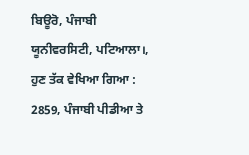ਬਿਊਰੋ, ਪੰਜਾਬੀ ਯੂਨੀਵਰਸਿਟੀ, ਪਟਿਆਲਾ।, ਹੁਣ ਤੱਕ ਵੇਖਿਆ ਗਿਆ : 2859, ਪੰਜਾਬੀ ਪੀਡੀਆ ਤੇ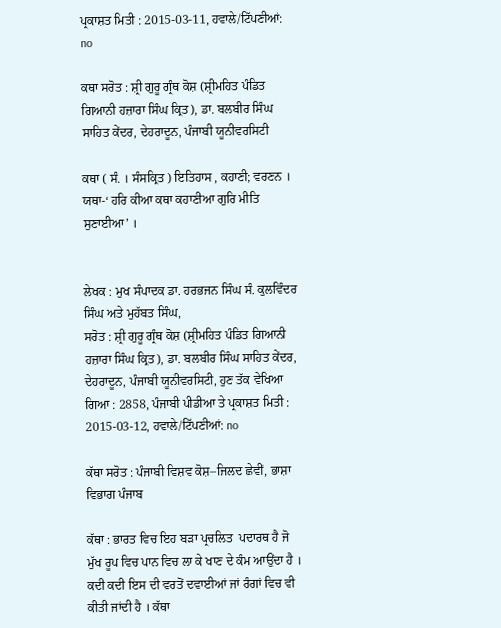ਪ੍ਰਕਾਸ਼ਤ ਮਿਤੀ : 2015-03-11, ਹਵਾਲੇ/ਟਿੱਪਣੀਆਂ: no

ਕਥਾ ਸਰੋਤ : ਸ਼੍ਰੀ ਗੁਰੂ ਗ੍ਰੰਥ ਕੋਸ਼ (ਸ਼੍ਰੀਮਹਿਤ ਪੰਡਿਤ ਗਿਆਨੀ ਹਜ਼ਾਰਾ ਸਿੰਘ ਕ੍ਰਿਤ), ਡਾ. ਬਲਬੀਰ ਸਿੰਘ ਸਾਹਿਤ ਕੇਂਦਰ, ਦੇਹਰਾਦੂਨ, ਪੰਜਾਬੀ ਯੂਨੀਵਰਸਿਟੀ

ਕਥਾ ( ਸੰ. । ਸੰਸਕ੍ਰਿਤ ) ਇਤਿਹਾਸ , ਕਹਾਣੀ; ਵਰਣਨ । ਯਥਾ-‘ ਹਰਿ ਕੀਆ ਕਥਾ ਕਹਾਣੀਆ ਗੁਰਿ ਮੀਤਿ ਸੁਣਾਈਆ’ ।


ਲੇਖਕ : ਮੁਖ ਸੰਪਾਦਕ ਡਾ. ਹਰਭਜਨ ਸਿੰਘ ਸੰ. ਕੁਲਵਿੰਦਰ ਸਿੰਘ ਅਤੇ ਮੁਹੱਬਤ ਸਿੰਘ,
ਸਰੋਤ : ਸ਼੍ਰੀ ਗੁਰੂ ਗ੍ਰੰਥ ਕੋਸ਼ (ਸ਼੍ਰੀਮਹਿਤ ਪੰਡਿਤ ਗਿਆਨੀ ਹਜ਼ਾਰਾ ਸਿੰਘ ਕ੍ਰਿਤ), ਡਾ. ਬਲਬੀਰ ਸਿੰਘ ਸਾਹਿਤ ਕੇਂਦਰ, ਦੇਹਰਾਦੂਨ, ਪੰਜਾਬੀ ਯੂਨੀਵਰਸਿਟੀ, ਹੁਣ ਤੱਕ ਵੇਖਿਆ ਗਿਆ : 2858, ਪੰਜਾਬੀ ਪੀਡੀਆ ਤੇ ਪ੍ਰਕਾਸ਼ਤ ਮਿਤੀ : 2015-03-12, ਹਵਾਲੇ/ਟਿੱਪਣੀਆਂ: no

ਕੱਥਾ ਸਰੋਤ : ਪੰਜਾਬੀ ਵਿਸ਼ਵ ਕੋਸ਼–ਜਿਲਦ ਛੇਵੀਂ, ਭਾਸ਼ਾ ਵਿਭਾਗ ਪੰਜਾਬ

ਕੱਥਾ : ਭਾਰਤ ਵਿਚ ਇਹ ਬੜਾ ਪ੍ਰਚਲਿਤ  ਪਦਾਰਥ ਹੈ ਜੋ ਮੁੱਖ ਰੂਪ ਵਿਚ ਪਾਨ ਵਿਚ ਲਾ ਕੇ ਖਾਣ ਦੇ ਕੰਮ ਆਉਂਦਾ ਹੈ । ਕਦੀ ਕਦੀ ਇਸ ਦੀ ਵਰਤੋਂ ਦਵਾਈਆਂ ਜਾਂ ਰੰਗਾਂ ਵਿਚ ਵੀ  ਕੀਤੀ ਜਾਂਦੀ ਹੈ । ਕੱਥਾ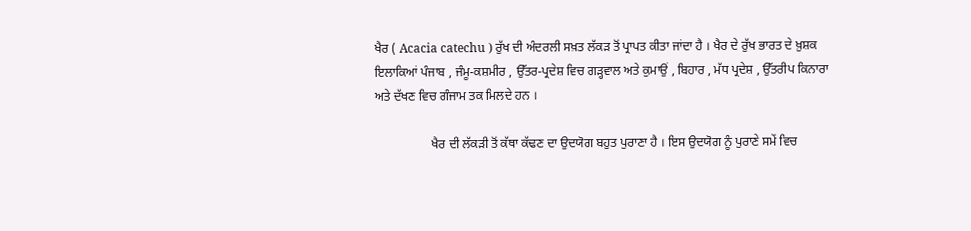ਖੈਰ ( Acacia catechu ) ਰੁੱਖ ਦੀ ਅੰਦਰਲੀ ਸਖ਼ਤ ਲੱਕੜ ਤੋਂ ਪ੍ਰਾਪਤ ਕੀਤਾ ਜਾਂਦਾ ਹੈ । ਖੈਰ ਦੇ ਰੁੱਖ ਭਾਰਤ ਦੇ ਖ਼ੁਸ਼ਕ ਇਲਾਕਿਆਂ ਪੰਜਾਬ , ਜੰਮੂ-ਕਸ਼ਮੀਰ , ਉੱਤਰ-ਪ੍ਰਦੇਸ਼ ਵਿਚ ਗੜ੍ਹਵਾਲ ਅਤੇ ਕੁਮਾਉਂ , ਬਿਹਾਰ , ਮੱਧ ਪ੍ਰਦੇਸ਼ , ਉੱਤਰੀਪ ਕਿਨਾਰਾ ਅਤੇ ਦੱਖਣ ਵਿਚ ਗੰਜਾਮ ਤਕ ਮਿਲਦੇ ਹਨ ।

                  ਖੈਰ ਦੀ ਲੱਕੜੀ ਤੋਂ ਕੱਥਾ ਕੱਢਣ ਦਾ ਉਦਯੋਗ ਬਹੁਤ ਪੁਰਾਣਾ ਹੈ । ਇਸ ਉਦਯੋਗ ਨੂੰ ਪੁਰਾਣੇ ਸਮੇਂ ਵਿਚ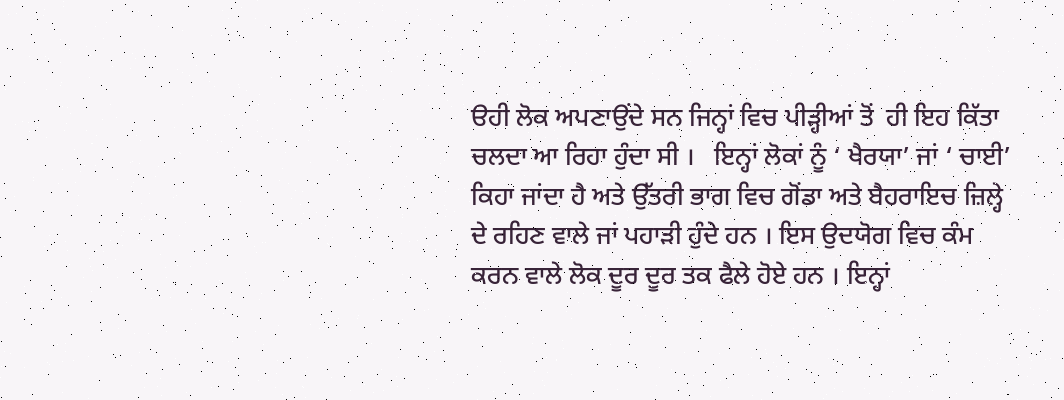ੳਹੀ ਲੋਕ ਅਪਣਾਉਂਦੇ ਸਨ ਜਿਨ੍ਹਾਂ ਵਿਚ ਪੀੜ੍ਹੀਆਂ ਤੋਂ  ਹੀ ਇਹ ਕਿੱਤਾ ਚਲਦਾ ਆ ਰਿਹਾ ਹੁੰਦਾ ਸੀ ।   ਇਨ੍ਹਾਂ ਲੋਕਾਂ ਨੂੰ ‘ ਖੈਰਯਾ’ ਜਾਂ ‘ ਚਾਈ’ ਕਿਹਾ ਜਾਂਦਾ ਹੈ ਅਤੇ ਉੱਤਰੀ ਭਾਗ ਵਿਚ ਗੋਂਡਾ ਅਤੇ ਬੈਹਰਾਇਚ ਜ਼ਿਲ੍ਹੇ ਦੇ ਰਹਿਣ ਵਾਲੇ ਜਾਂ ਪਹਾੜੀ ਹੁੰਦੇ ਹਨ । ਇਸ ਉਦਯੋਗ ਵਿਚ ਕੰਮ ਕਰਨ ਵਾਲੇ ਲੋਕ ਦੂਰ ਦੂਰ ਤਕ ਫੈਲੇ ਹੋਏ ਹਨ । ਇਨ੍ਹਾਂ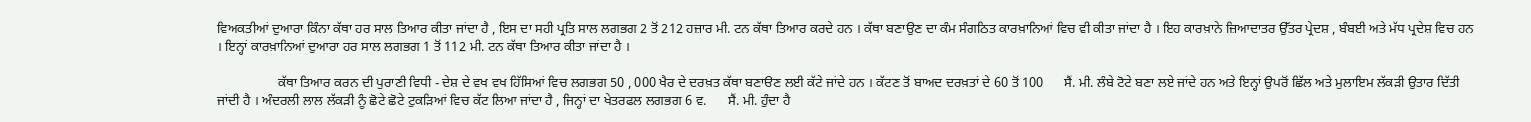ਵਿਅਕਤੀਆਂ ਦੁਆਰਾ ਕਿੰਨਾ ਕੱਥਾ ਹਰ ਸਾਲ ਤਿਆਰ ਕੀਤਾ ਜਾਂਦਾ ਹੈ , ਇਸ ਦਾ ਸਹੀ ਪ੍ਰਤਿ ਸਾਲ ਲਗਭਗ 2 ਤੋਂ 212 ਹਜ਼ਾਰ ਮੀ. ਟਨ ਕੱਥਾ ਤਿਆਰ ਕਰਦੇ ਹਨ । ਕੱਥਾ ਬਣਾਉਣ ਦਾ ਕੰਮ ਸੰਗਠਿਤ ਕਾਰਖ਼ਾਨਿਆਂ ਵਿਚ ਵੀ ਕੀਤਾ ਜਾਂਦਾ ਹੈ । ਇਹ ਕਾਰਖ਼ਾਨੇ ਜ਼ਿਆਦਾਤਰ ਉੱਤਰ ਪ੍ਰੇਦਸ਼ , ਬੰਬਈ ਅਤੇ ਮੱਧ ਪ੍ਰਦੇਸ਼ ਵਿਚ ਹਨ । ਇਨ੍ਹਾਂ ਕਾਰਖ਼ਾਨਿਆਂ ਦੁਆਰਾ ਹਰ ਸਾਲ ਲਗਭਗ 1 ਤੋਂ 112 ਮੀ. ਟਨ ਕੱਥਾ ਤਿਆਰ ਕੀਤਾ ਜਾਂਦਾ ਹੈ ।

                  ਕੱਥਾ ਤਿਆਰ ਕਰਨ ਦੀ ਪੁਰਾਣੀ ਵਿਧੀ - ਦੇਸ਼ ਦੇ ਵਖ ਵਖ ਹਿੱਸਿਆਂ ਵਿਚ ਲਗਭਗ 50 , 000 ਖੈਰ ਦੇ ਦਰਖ਼ਤ ਕੱਥਾ ਬਣਾੳਣ ਲਈ ਕੱਟੇ ਜਾਂਦੇ ਹਨ । ਕੱਟਣ ਤੋਂ ਬਾਅਦ ਦਰਖ਼ਤਾਂ ਦੇ 60 ਤੋਂ 100      ਸੈਂ. ਮੀ. ਲੰਬੇ ਟੋਟੇ ਬਣਾ ਲਏ ਜਾਂਦੇ ਹਨ ਅਤੇ ਇਨ੍ਹਾਂ ਉਪਰੋਂ ਛਿੱਲ ਅਤੇ ਮੁਲਾਇਮ ਲੱਕੜੀ ਉਤਾਰ ਦਿੱਤੀ ਜਾਂਦੀ ਹੈ । ਅੰਦਰਲੀ ਲਾਲ ਲੱਕੜੀ ਨੂੰ ਛੋਟੇ ਛੋਟੇ ਟੁਕੜਿਆਂ ਵਿਚ ਕੱਟ ਲਿਆ ਜਾਂਦਾ ਹੈ , ਜਿਨ੍ਹਾਂ ਦਾ ਖੇਤਰਫਲ ਲਗਭਗ 6 ਵ.      ਸੈਂ. ਮੀ. ਹੁੰਦਾ ਹੈ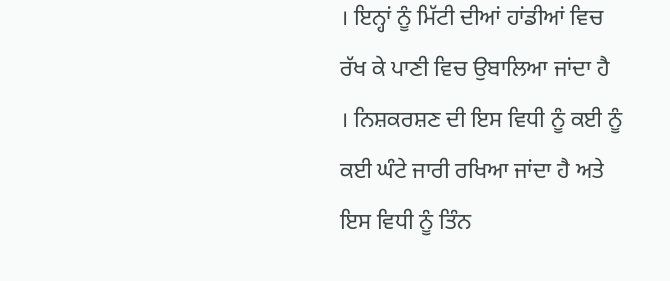। ਇਨ੍ਹਾਂ ਨੂੰ ਮਿੱਟੀ ਦੀਆਂ ਹਾਂਡੀਆਂ ਵਿਚ ਰੱਖ ਕੇ ਪਾਣੀ ਵਿਚ ਉਬਾਲਿਆ ਜਾਂਦਾ ਹੈ । ਨਿਸ਼ਕਰਸ਼ਣ ਦੀ ਇਸ ਵਿਧੀ ਨੂੰ ਕਈ ਨੂੰ ਕਈ ਘੰਟੇ ਜਾਰੀ ਰਖਿਆ ਜਾਂਦਾ ਹੈ ਅਤੇ ਇਸ ਵਿਧੀ ਨੂੰ ਤਿੰਨ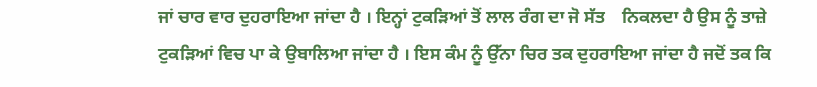ਜਾਂ ਚਾਰ ਵਾਰ ਦੁਹਰਾਇਆ ਜਾਂਦਾ ਹੈ । ਇਨ੍ਹਾਂ ਟੁਕੜਿਆਂ ਤੋਂ ਲਾਲ ਰੰਗ ਦਾ ਜੋ ਸੱਤ    ਨਿਕਲਦਾ ਹੈ ਉਸ ਨੂੰ ਤਾਜ਼ੇ ਟੁਕੜਿਆਂ ਵਿਚ ਪਾ ਕੇ ਉਬਾਲਿਆ ਜਾਂਦਾ ਹੈ । ਇਸ ਕੰਮ ਨੂੰ ਉੱਨਾ ਚਿਰ ਤਕ ਦੁਹਰਾਇਆ ਜਾਂਦਾ ਹੈ ਜਦੋਂ ਤਕ ਕਿ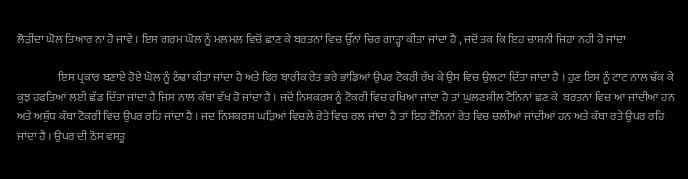ਲੋੜੀਂਦਾ ਘੋਲ ਤਿਆਰ ਨਾ ਹੋ ਜਾਵੇ । ਇਸ ਗਰਮ ਘੋਲ ਨੂੰ ਮਲਮਲ ਵਿਚੋਂ ਛਾਣ ਕੇ ਬਰਤਨਾਂ ਵਿਚ ਉੱਨਾਂ ਚਿਰ ਗਾੜ੍ਹਾ ਕੀਤਾ ਜਾਂਦਾ ਹੈ , ਜਦੋਂ ਤਕ ਕਿ ਇਹ ਚਾਸ਼ਨੀ ਜਿਹਾ ਨਹੀ ਹੋ ਜਾਂਦਾ

                  ਇਸ ਪ੍ਰਕਾਰ ਬਣਾਏ ਹੋਏ ਘੋਲ ਨੂੰ ਠੰਢਾ ਕੀਤਾ ਜਾਂਦਾ ਹੈ ਅਤੇ ਫਿਰ ਬਾਰੀਕ ਰੇਤ ਭਰੇ ਭਾਂਡਿਆਂ ਉਪਰ ਟੋਕਰੀ ਰੱਖ ਕੇ ਉਸ ਵਿਚ ਉਲਟਾ ਦਿੱਤਾ ਜਾਂਦਾ ਹੈ । ਹੁਣ ਇਸ ਨੂੰ ਟਾਟ ਨਾਲ ਢੱਕ ਕੇ ਕੁਝ ਹਫਤਿਆਂ ਲਈ ਛੱਡ ਦਿੱਤਾ ਜਾਂਦਾ ਹੈ ਜਿਸ ਨਾਲ ਕੱਥਾ ਵੱਖ ਹੋ ਜਾਂਦਾ ਹੈ । ਜਦੋਂ ਨਿਸ਼ਕਰਸ਼ ਨੂੰ ਟੋਕਰੀ ਵਿਚ ਰਖਿਆ ਜਾਂਦਾ ਹੈ ਤਾਂ ਘੁਲਣਸ਼ੀਲ ਟੈਨਿਨਾਂ ਛਣ ਕੇ  ਬਰਤਨਾਂ ਵਿਚ ਆ ਜਾਂਦੀਆਂ ਹਨ ਅਤੇ ਅਸ਼ੁੱਧ ਕੱਥਾ ਟੋਕਰੀ ਵਿਚ ਉਪਰ ਰਹਿ ਜਾਂਦਾ ਹੈ । ਜਦ ਨਿਸ਼ਕਰਸ਼ ਘੜਿਆਂ ਵਿਚਲੇ ਰੇਤੇ ਵਿਚ ਰਲ ਜਾਂਦਾ ਹੈ ਤਾਂ ਇਹ ਟੈਨਿਨਾਂ ਰੇਤ ਵਿਚ ਚਲੀਆਂ ਜਾਂਦੀਆਂ ਹਨ ਅਤੇ ਕੱਥਾ ਰਤੇ ਉਪਰ ਰਹਿ ਜਾਂਦਾ ਹੈ । ਉਪਰ ਦੀ ਠੋਸ ਵਸਤੂ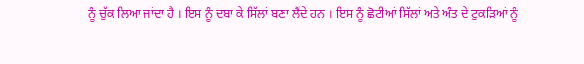ਨੂੰ ਚੁੱਕ ਲਿਆ ਜਾਂਦਾ ਹੈ । ਇਸ ਨੂੰ ਦਬਾ ਕੇ ਸਿੱਲਾਂ ਬਣਾ ਲੈਂਦੇ ਹਨ । ਇਸ ਨੂੰ ਛੋਟੀਆਂ ਸਿੱਲਾਂ ਅਤੇ ਅੰਤ ਦੇ ਟੁਕੜਿਆਂ ਨੂੰ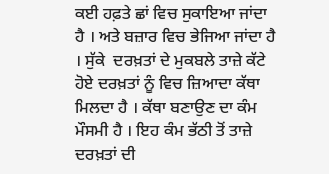ਕਈ ਹਫ਼ਤੇ ਛਾਂ ਵਿਚ ਸੁਕਾਇਆ ਜਾਂਦਾ ਹੈ । ਅਤੇ ਬਜ਼ਾਰ ਵਿਚ ਭੇਜਿਆ ਜਾਂਦਾ ਹੈ । ਸੁੱਕੇ  ਦਰਖ਼ਤਾਂ ਦੇ ਮੁਕਬਲੇ ਤਾਜ਼ੇ ਕੱਟੇ ਹੋਏ ਦਰਖ਼ਤਾਂ ਨੂੰ ਵਿਚ ਜ਼ਿਆਦਾ ਕੱਥਾ ਮਿਲਦਾ ਹੈ । ਕੱਥਾ ਬਣਾਉਣ ਦਾ ਕੰਮ ਮੌਸਮੀ ਹੈ । ਇਹ ਕੰਮ ਭੱਠੀ ਤੋਂ ਤਾਜ਼ੇ ਦਰਖ਼ਤਾਂ ਦੀ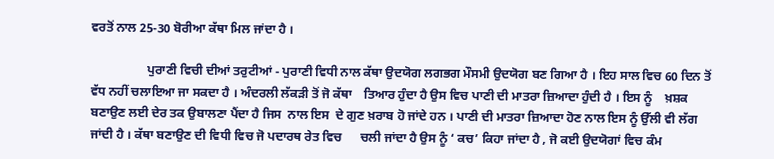ਵਰਤੋਂ ਨਾਲ 25-30 ਬੋਰੀਆ ਕੱਥਾ ਮਿਲ ਜਾਂਦਾ ਹੈ ।

                  ਪੁਰਾਣੀ ਵਿਚੀ ਦੀਆਂ ਤਰੁਟੀਆਂ - ਪੁਰਾਣੀ ਵਿਧੀ ਨਾਲ ਕੱਥਾ ਉਦਯੋਗ ਲਗਭਗ ਮੌਸਮੀ ਉਦਯੋਗ ਬਣ ਗਿਆ ਹੈ । ਇਹ ਸਾਲ ਵਿਚ 60 ਦਿਨ ਤੋਂ ਵੱਧ ਨਹੀਂ ਚਲਾਇਆ ਜਾ ਸਕਦਾ ਹੈ । ਅੰਦਰਲੀ ਲੱਕੜੀ ਤੋਂ ਜੋ ਕੱਥਾ    ਤਿਆਰ ਹੁੰਦਾ ਹੈ ਉਸ ਵਿਚ ਪਾਣੀ ਦੀ ਮਾਤਰਾ ਜ਼ਿਆਦਾ ਹੁੰਦੀ ਹੈ । ਇਸ ਨੂੰ    ਖ਼ਸ਼ਕ ਬਣਾਉਣ ਲਈ ਦੇਰ ਤਕ ਉਬਾਲਣਾ ਪੈਂਦਾ ਹੈ ਜਿਸ  ਨਾਲ ਇਸ  ਦੇ ਗੁਣ ਖ਼ਰਾਬ ਹੋ ਜਾਂਦੇ ਹਨ । ਪਾਣੀ ਦੀ ਮਾਤਰਾ ਜ਼ਿਆਦਾ ਹੋਣ ਨਾਲ ਇਸ ਨੂੰ ਉੱਲੀ ਵੀ ਲੱਗ ਜਾਂਦੀ ਹੈ । ਕੱਥਾ ਬਣਾਉਣ ਦੀ ਵਿਧੀ ਵਿਚ ਜੋ ਪਦਾਰਥ ਰੇਤ ਵਿਚ      ਚਲੀ ਜਾਂਦਾ ਹੈ ਉਸ ਨੂੰ ‘ ਕਚ’ ਕਿਹਾ ਜਾਂਦਾ ਹੈ , ਜੋ ਕਈ ਉਦਯੋਗਾਂ ਵਿਚ ਕੰਮ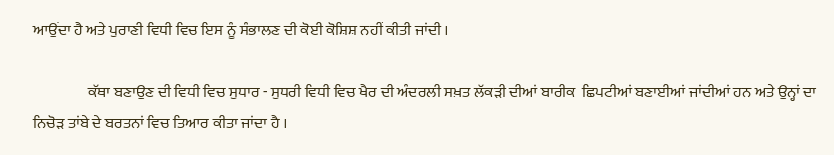ਆਉਂਦਾ ਹੈ ਅਤੇ ਪੁਰਾਣੀ ਵਿਧੀ ਵਿਚ ਇਸ ਨੂੰ ਸੰਭਾਲਣ ਦੀ ਕੋਈ ਕੋਸ਼ਿਸ਼ ਨਹੀਂ ਕੀਤੀ ਜਾਂਦੀ ।

                  ਕੱਥਾ ਬਣਾਉਣ ਦੀ ਵਿਧੀ ਵਿਚ ਸੁਧਾਰ - ਸੁਧਰੀ ਵਿਧੀ ਵਿਚ ਖੈਰ ਦੀ ਅੰਦਰਲੀ ਸਖ਼ਤ ਲੱਕੜੀ ਦੀਆਂ ਬਾਰੀਕ  ਛਿਪਟੀਆਂ ਬਣਾਈਆਂ ਜਾਂਦੀਆਂ ਹਨ ਅਤੇ ਉਨ੍ਹਾਂ ਦਾ ਨਿਚੋੜ ਤਾਂਬੇ ਦੇ ਬਰਤਨਾਂ ਵਿਚ ਤਿਆਰ ਕੀਤਾ ਜਾਂਦਾ ਹੈ ।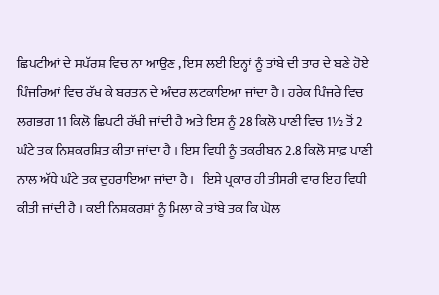ਛਿਪਟੀਆਂ ਦੇ ਸਪੱਰਸ਼ ਵਿਚ ਨਾ ਆਉਣ , ਇਸ ਲਈ ਇਨ੍ਹਾਂ ਨੂੰ ਤਾਂਬੇ ਦੀ ਤਾਰ ਦੇ ਬਣੇ ਹੋਏ ਪਿੰਜਰਿਆਂ ਵਿਚ ਰੱਖ ਕੇ ਬਰਤਨ ਦੇ ਅੰਦਰ ਲਟਕਾਇਆ ਜਾਂਦਾ ਹੈ । ਹਰੇਕ ਪਿੰਜਰੇ ਵਿਚ ਲਗਭਗ 11 ਕਿਲੋ ਛਿਪਟੀ ਰੱਖੀ ਜਾਂਦੀ ਹੈ ਅਤੇ ਇਸ ਨੂੰ 28 ਕਿਲੋ ਪਾਣੀ ਵਿਚ 1½ ਤੋਂ 2 ਘੰਟੇ ਤਕ ਨਿਸ਼ਕਰਸ਼ਿਤ ਕੀਤਾ ਜਾਂਦਾ ਹੈ । ਇਸ ਵਿਧੀ ਨੂੰ ਤਕਰੀਬਨ 2.8 ਕਿਲੋ ਸਾਫ਼ ਪਾਣੀ ਨਾਲ ਅੱਧੇ ਘੰਟੇ ਤਕ ਦੁਹਰਾਇਆ ਜਾਂਦਾ ਹੈ ।   ਇਸੇ ਪ੍ਰਕਾਰ ਹੀ ਤੀਸਰੀ ਵਾਰ ਇਹ ਵਿਧੀ ਕੀਤੀ ਜਾਂਦੀ ਹੈ । ਕਈ ਨਿਸ਼ਕਰਸ਼ਾਂ ਨੂੰ ਮਿਲਾ ਕੇ ਤਾਂਬੇ ਤਕ ਕਿ ਘੋਲ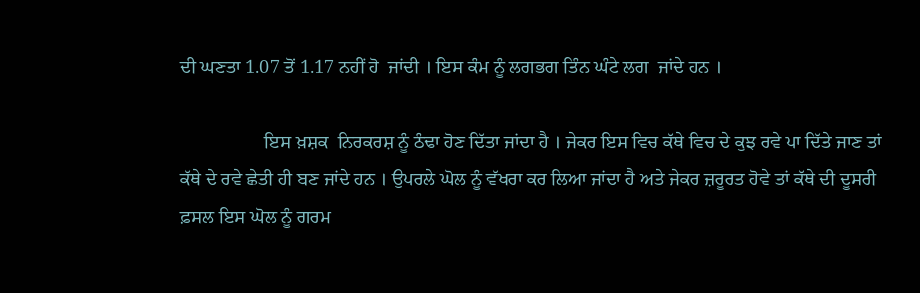ਦੀ ਘਣਤਾ 1.07 ਤੋਂ 1.17 ਨਹੀਂ ਹੋ  ਜਾਂਦੀ । ਇਸ ਕੰਮ ਨੂੰ ਲਗਭਗ ਤਿੰਨ ਘੰਟੇ ਲਗ  ਜਾਂਦੇ ਹਨ ।

                  ਇਸ ਖ਼ਸ਼ਕ  ਨਿਰਕਰਸ਼ ਨੂੰ ਠੰਢਾ ਹੋਣ ਦਿੱਤਾ ਜਾਂਦਾ ਹੈ । ਜੇਕਰ ਇਸ ਵਿਚ ਕੱਥੇ ਵਿਚ ਦੇ ਕੁਝ ਰਵੇ ਪਾ ਦਿੱਤੇ ਜਾਣ ਤਾਂ ਕੱਥੇ ਦੇ ਰਵੇ ਛੇਤੀ ਹੀ ਬਣ ਜਾਂਦੇ ਹਨ । ਉਪਰਲੇ ਘੋਲ ਨੂੰ ਵੱਖਰਾ ਕਰ ਲਿਆ ਜਾਂਦਾ ਹੈ ਅਤੇ ਜੇਕਰ ਜ਼ਰੂਰਤ ਹੋਵੇ ਤਾਂ ਕੱਥੇ ਦੀ ਦੂਸਰੀ ਫ਼ਸਲ ਇਸ ਘੋਲ ਨੂੰ ਗਰਮ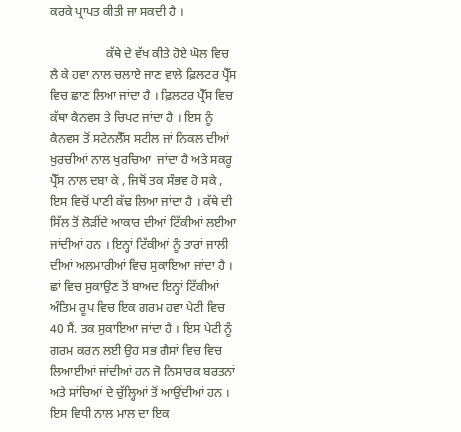ਕਰਕੇ ਪ੍ਰਾਪਤ ਕੀਤੀ ਜਾ ਸਕਦੀ ਹੈ ।

                  ਕੱਥੇ ਦੇ ਵੱਖ ਕੀਤੇ ਹੋਏ ਘੋਲ ਵਿਚ  ਲੈ ਕੇ ਹਵਾ ਨਾਲ ਚਲਾਏ ਜਾਣ ਵਾਲੇ ਫ਼ਿਲਟਰ ਪ੍ਰੈੱਸ ਵਿਚ ਛਾਣ ਲਿਆ ਜਾਂਦਾ ਹੈ । ਫ਼ਿਲਟਰ ਪ੍ਰੈੱਸ ਵਿਚ ਕੱਥਾ ਕੈਨਵਸ ਤੇ ਚਿਪਟ ਜਾਂਦਾ ਹੈ । ਇਸ ਨੂੰ ਕੈਨਵਸ ਤੋਂ ਸਟੇਨਲੈੱਸ ਸਟੀਲ ਜਾਂ ਨਿਕਲ ਦੀਆਂ ਖੁਰਚੀਆਂ ਨਾਲ ਖੁਰਚਿਆ  ਜਾਂਦਾ ਹੈ ਅਤੇ ਸਕਰੂ ਪ੍ਰੈੱਸ ਨਾਲ ਦਬਾ ਕੇ , ਜਿਥੋਂ ਤਕ ਸੰਭਵ ਹੋ ਸਕੇ , ਇਸ ਵਿਚੋਂ ਪਾਣੀ ਕੱਢ ਲਿਆ ਜਾਂਦਾ ਹੈ । ਕੱਥੇ ਦੀ ਸਿੱਲ ਤੋਂ ਲੋੜੀਂਦੇ ਆਕਾਰ ਦੀਆਂ ਟਿੱਕੀਆਂ ਲਈਆ ਜਾਂਦੀਆਂ ਹਨ । ਇਨ੍ਹਾਂ ਟਿੱਕੀਆਂ ਨੂੰ ਤਾਰਾਂ ਜਾਲੀ ਦੀਆਂ ਅਲਮਾਰੀਆਂ ਵਿਚ ਸੁਕਾਇਆ ਜਾਂਦਾ ਹੈ । ਛਾਂ ਵਿਚ ਸੁਕਾਉਣ ਤੋਂ ਬਾਅਦ ਇਨ੍ਹਾਂ ਟਿੱਕੀਆਂ ਅੰਤਿਮ ਰੂਪ ਵਿਚ ਇਕ ਗਰਮ ਹਵਾ ਪੇਟੀ ਵਿਚ 40 ਸੈਂ. ਤਕ ਸੁਕਾਇਆ ਜਾਂਦਾ ਹੈ । ਇਸ ਪੇਟੀ ਨੂੰ ਗਰਮ ਕਰਨ ਲਈ ਉਹ ਸਭ ਗੈਸਾਂ ਵਿਚ ਵਿਚ ਲਿਆਈਆਂ ਜਾਂਦੀਆਂ ਹਨ ਜੋ ਨਿਸਾਰਕ ਬਰਤਨਾਂ ਅਤੇ ਸਾਂਚਿਆਂ ਦੇ ਚੁੱਲ੍ਹਿਆਂ ਤੋਂ ਆਉਂਦੀਆਂ ਹਨ । ਇਸ ਵਿਧੀ ਨਾਲ ਮਾਲ ਦਾ ਇਕ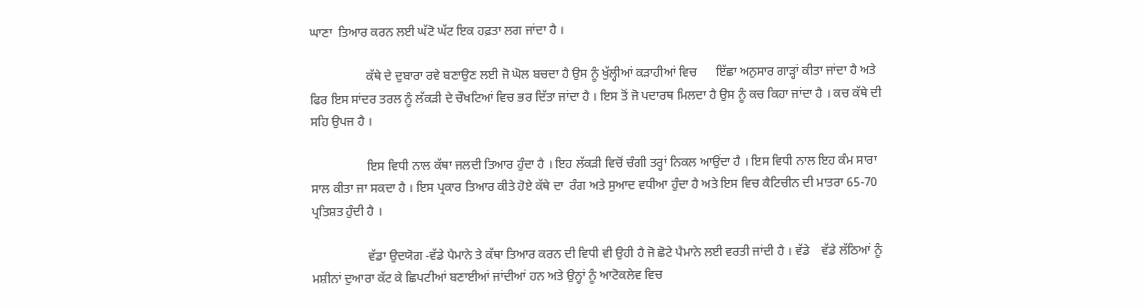ਘਾਣਾ  ਤਿਆਰ ਕਰਨ ਲਈ ਘੱਟੋ ਘੱਟ ਇਕ ਹਫ਼ਤਾ ਲਗ ਜਾਂਦਾ ਹੈ ।

                  ਕੱਥੇ ਦੇ ਦੁਬਾਰਾ ਰਵੇ ਬਣਾਉਣ ਲਈ ਜੋ ਘੋਲ ਬਚਦਾ ਹੈ ਉਸ ਨੂੰ ਖੁੱਲ੍ਹੀਆਂ ਕੜਾਹੀਆਂ ਵਿਚ      ਇੱਛਾ ਅਨੁਸਾਰ ਗਾੜ੍ਹਾਂ ਕੀਤਾ ਜਾਂਦਾ ਹੈ ਅਤੇ ਫਿਰ ਇਸ ਸਾਂਦਰ ਤਰਲ ਨੂੰ ਲੱਕੜੀ ਦੇ ਚੌਖਟਿਆਂ ਵਿਚ ਭਰ ਦਿੱਤਾ ਜਾਂਦਾ ਹੈ । ਇਸ ਤੋਂ ਜੋ ਪਦਾਰਥ ਮਿਲਦਾ ਹੈ ਉਸ ਨੂੰ ਕਚ ਕਿਹਾ ਜਾਂਦਾ ਹੈ । ਕਚ ਕੱਥੇ ਦੀ ਸਹਿ ਉਪਜ ਹੈ ।

                  ਇਸ ਵਿਧੀ ਨਾਲ ਕੱਥਾ ਜਲਦੀ ਤਿਆਰ ਹੁੰਦਾ ਹੈ । ਇਹ ਲੱਕੜੀ ਵਿਚੋਂ ਚੰਗੀ ਤਰ੍ਹਾਂ ਨਿਕਲ ਆਉਂਦਾ ਹੈ । ਇਸ ਵਿਧੀ ਨਾਲ ਇਹ ਕੰਮ ਸਾਰਾ ਸਾਲ ਕੀਤਾ ਜਾ ਸਕਦਾ ਹੈ । ਇਸ ਪ੍ਰਕਾਰ ਤਿਆਰ ਕੀਤੇ ਹੋਏ ਕੱਥੇ ਦਾ  ਰੰਗ ਅਤੇ ਸੁਆਦ ਵਧੀਆ ਹੁੰਦਾ ਹੈ ਅਤੇ ਇਸ ਵਿਚ ਕੈਟਿਚੀਨ ਦੀ ਮਾਤਰਾ 65-70 ਪ੍ਰਤਿਸ਼ਤ ਹੁੰਦੀ ਹੈ ।

                  ਵੱਡਾ ਉਦਯੋਗ -ਵੱਡੇ ਪੈਮਾਨੇ ਤੇ ਕੱਥਾ ਤਿਆਰ ਕਰਨ ਦੀ ਵਿਧੀ ਵੀ ਉਹੀ ਹੈ ਜੋ ਛੋਟੇ ਪੈਮਾਨੇ ਲਈ ਵਰਤੀ ਜਾਂਦੀ ਹੈ । ਵੱਡੇ    ਵੱਡੇ ਲੱਠਿਆਂ ਨੂੰ ਮਸ਼ੀਨਾਂ ਦੁਆਰਾ ਕੱਟ ਕੇ ਛਿਪਟੀਆਂ ਬਣਾਈਆਂ ਜਾਂਦੀਆਂ ਹਨ ਅਤੇ ਉਨ੍ਹਾਂ ਨੂੰ ਆਟੋਕਲੇਵ ਵਿਚ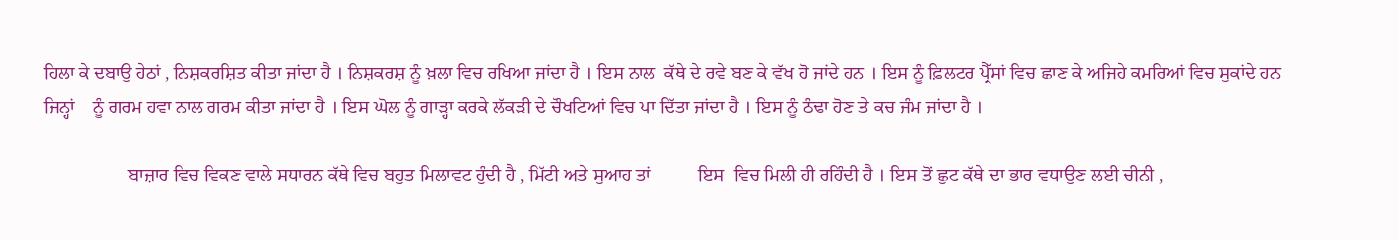ਹਿਲਾ ਕੇ ਦਬਾਉ ਹੇਠਾਂ , ਨਿਸ਼ਕਰਸ਼ਿਤ ਕੀਤਾ ਜਾਂਦਾ ਹੈ । ਨਿਸ਼ਕਰਸ਼ ਨੂੰ ਖ਼ਲਾ ਵਿਚ ਰਖਿਆ ਜਾਂਦਾ ਹੈ । ਇਸ ਨਾਲ  ਕੱਥੇ ਦੇ ਰਵੇ ਬਣ ਕੇ ਵੱਖ ਹੋ ਜਾਂਦੇ ਹਨ । ਇਸ ਨੂੰ ਫ਼ਿਲਟਰ ਪ੍ਰੈੱਸਾਂ ਵਿਚ ਛਾਣ ਕੇ ਅਜਿਹੇ ਕਮਰਿਆਂ ਵਿਚ ਸੁਕਾਂਦੇ ਹਨ ਜਿਨ੍ਹਾਂ    ਨੂੰ ਗਰਮ ਹਵਾ ਨਾਲ ਗਰਮ ਕੀਤਾ ਜਾਂਦਾ ਹੈ । ਇਸ ਘੋਲ ਨੂੰ ਗਾੜ੍ਹਾ ਕਰਕੇ ਲੱਕੜੀ ਦੇ ਚੌਖਟਿਆਂ ਵਿਚ ਪਾ ਦਿੱਤਾ ਜਾਂਦਾ ਹੈ । ਇਸ ਨੂੰ ਠੰਢਾ ਹੋਣ ਤੇ ਕਚ ਜੰਮ ਜਾਂਦਾ ਹੈ ।

                  ਬਾਜ਼ਾਰ ਵਿਚ ਵਿਕਣ ਵਾਲੇ ਸਧਾਰਨ ਕੱਥੇ ਵਿਚ ਬਹੁਤ ਮਿਲਾਵਟ ਹੁੰਦੀ ਹੈ , ਮਿੱਟੀ ਅਤੇ ਸੁਆਹ ਤਾਂ          ਇਸ  ਵਿਚ ਮਿਲੀ ਹੀ ਰਹਿੰਦੀ ਹੈ । ਇਸ ਤੋਂ ਛੁਟ ਕੱਥੇ ਦਾ ਭਾਰ ਵਧਾਉਣ ਲਈ ਚੀਨੀ ,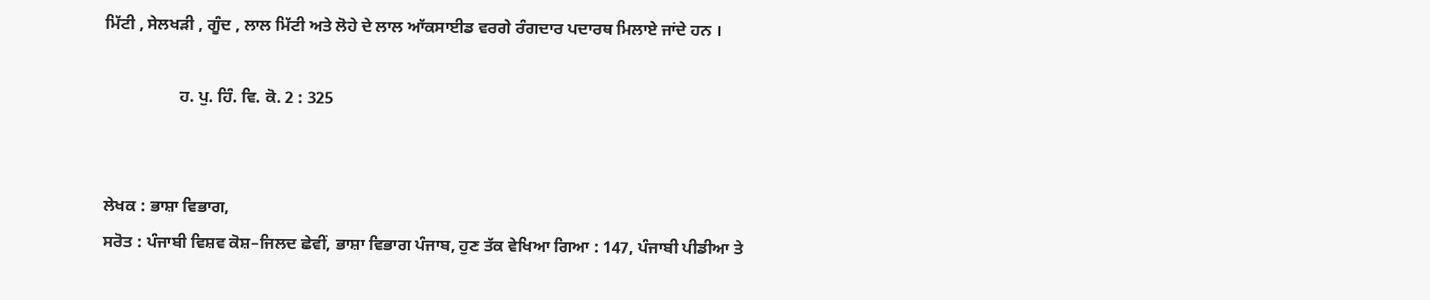ਮਿੱਟੀ , ਸੇਲਖੜੀ , ਗੂੰਦ , ਲਾਲ ਮਿੱਟੀ ਅਤੇ ਲੋਹੇ ਦੇ ਲਾਲ ਆੱਕਸਾਈਡ ਵਰਗੇ ਰੰਗਦਾਰ ਪਦਾਰਥ ਮਿਲਾਏ ਜਾਂਦੇ ਹਨ ।

                  ਹ. ਪੁ. ਹਿੰ. ਵਿ. ਕੋ. 2 : 325


ਲੇਖਕ : ਭਾਸ਼ਾ ਵਿਭਾਗ,
ਸਰੋਤ : ਪੰਜਾਬੀ ਵਿਸ਼ਵ ਕੋਸ਼–ਜਿਲਦ ਛੇਵੀਂ, ਭਾਸ਼ਾ ਵਿਭਾਗ ਪੰਜਾਬ, ਹੁਣ ਤੱਕ ਵੇਖਿਆ ਗਿਆ : 147, ਪੰਜਾਬੀ ਪੀਡੀਆ ਤੇ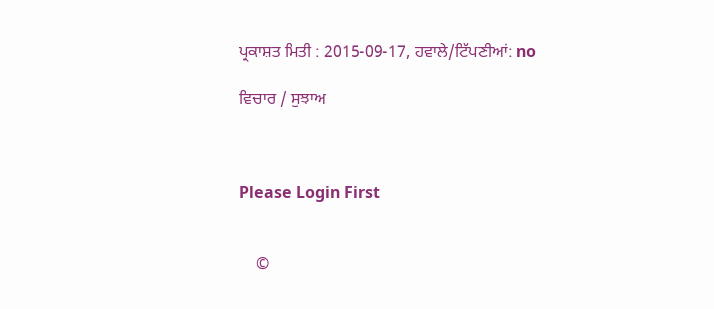ਪ੍ਰਕਾਸ਼ਤ ਮਿਤੀ : 2015-09-17, ਹਵਾਲੇ/ਟਿੱਪਣੀਆਂ: no

ਵਿਚਾਰ / ਸੁਝਾਅ



Please Login First


    ©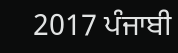2017 ਪੰਜਾਬੀ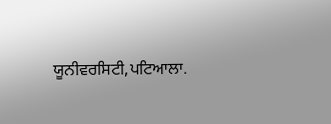ਯੂਨੀਵਰਸਿਟੀ,ਪਟਿਆਲਾ.